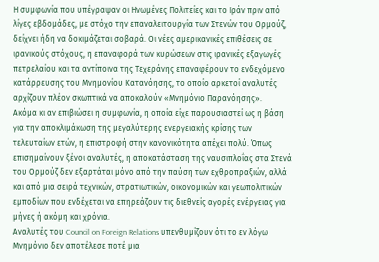Η συμφωνία που υπέγραψαν οι Ηνωμένες Πολιτείες και το Ιράν πριν από λίγες εβδομάδες, με στόχο την επαναλειτουργία των Στενών του Ορμούζ, δείχνει ήδη να δοκιμάζεται σοβαρά. Οι νέες αμερικανικές επιθέσεις σε ιρανικούς στόχους, η επαναφορά των κυρώσεων στις ιρανικές εξαγωγές πετρελαίου και τα αντίποινα της Τεχεράνης επαναφέρουν το ενδεχόμενο κατάρρευσης του Μνημονίου Κατανόησης, το οποίο αρκετοί αναλυτές αρχίζουν πλέον σκωπτικά να αποκαλούν «Μνημόνιο Παρανόησης».
Ακόμα κι αν επιβιώσει η συμφωνία, η οποία είχε παρουσιαστεί ως η βάση για την αποκλιμάκωση της μεγαλύτερης ενεργειακής κρίσης των τελευταίων ετών, η επιστροφή στην κανονικότητα απέχει πολύ. Όπως επισημαίνουν ξένοι αναλυτές, η αποκατάσταση της ναυσιπλοΐας στα Στενά του Ορμούζ δεν εξαρτάται μόνο από την παύση των εχθροπραξιών, αλλά και από μια σειρά τεχνικών, στρατιωτικών, οικονομικών και γεωπολιτικών εμποδίων που ενδέχεται να επηρεάζουν τις διεθνείς αγορές ενέργειας για μήνες ή ακόμη και χρόνια.
Αναλυτές του Council on Foreign Relations υπενθυμίζουν ότι το εν λόγω Μνημόνιο δεν αποτέλεσε ποτέ μια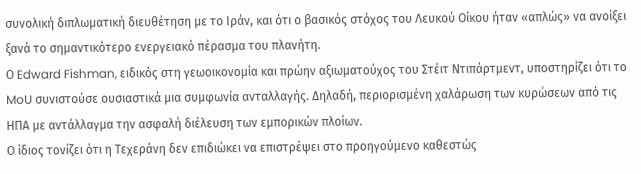συνολική διπλωματική διευθέτηση με το Ιράν, και ότι ο βασικός στόχος του Λευκού Οίκου ήταν «απλώς» να ανοίξει ξανά το σημαντικότερο ενεργειακό πέρασμα του πλανήτη.
Ο Edward Fishman, ειδικός στη γεωοικονομία και πρώην αξιωματούχος του Στέιτ Ντιπάρτμεντ, υποστηρίζει ότι το MoU συνιστούσε ουσιαστικά μια συμφωνία ανταλλαγής. Δηλαδή, περιορισμένη χαλάρωση των κυρώσεων από τις ΗΠΑ με αντάλλαγμα την ασφαλή διέλευση των εμπορικών πλοίων.
Ο ίδιος τονίζει ότι η Τεχεράνη δεν επιδιώκει να επιστρέψει στο προηγούμενο καθεστώς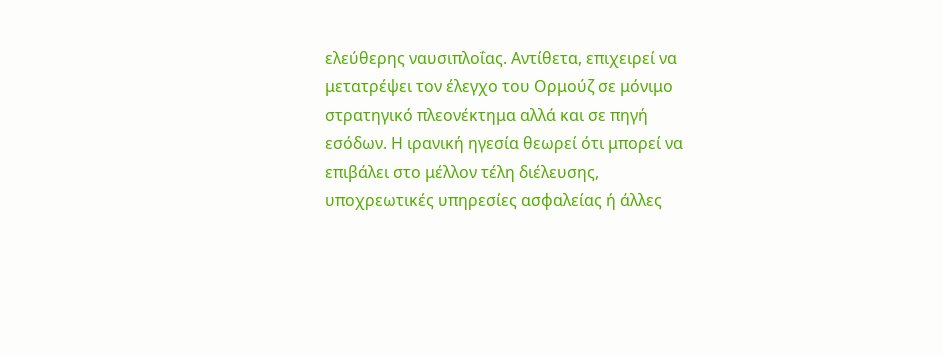ελεύθερης ναυσιπλοΐας. Αντίθετα, επιχειρεί να μετατρέψει τον έλεγχο του Ορμούζ σε μόνιμο στρατηγικό πλεονέκτημα αλλά και σε πηγή εσόδων. Η ιρανική ηγεσία θεωρεί ότι μπορεί να επιβάλει στο μέλλον τέλη διέλευσης, υποχρεωτικές υπηρεσίες ασφαλείας ή άλλες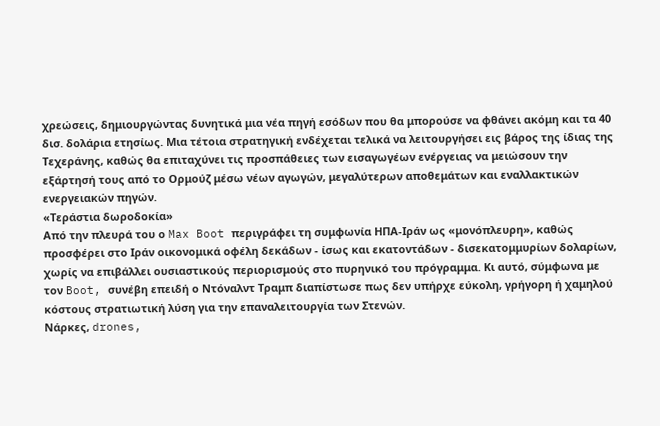χρεώσεις, δημιουργώντας δυνητικά μια νέα πηγή εσόδων που θα μπορούσε να φθάνει ακόμη και τα 40 δισ. δολάρια ετησίως. Μια τέτοια στρατηγική ενδέχεται τελικά να λειτουργήσει εις βάρος της ίδιας της Τεχεράνης, καθώς θα επιταχύνει τις προσπάθειες των εισαγωγέων ενέργειας να μειώσουν την εξάρτησή τους από το Ορμούζ μέσω νέων αγωγών, μεγαλύτερων αποθεμάτων και εναλλακτικών ενεργειακών πηγών.
«Τεράστια δωροδοκία»
Από την πλευρά του ο Max Boot περιγράφει τη συμφωνία ΗΠΑ-Ιράν ως «μονόπλευρη», καθώς προσφέρει στο Ιράν οικονομικά οφέλη δεκάδων - ίσως και εκατοντάδων - δισεκατομμυρίων δολαρίων, χωρίς να επιβάλλει ουσιαστικούς περιορισμούς στο πυρηνικό του πρόγραμμα. Κι αυτό, σύμφωνα με τον Boot, συνέβη επειδή ο Ντόναλντ Τραμπ διαπίστωσε πως δεν υπήρχε εύκολη, γρήγορη ή χαμηλού κόστους στρατιωτική λύση για την επαναλειτουργία των Στενών.
Νάρκες, drones,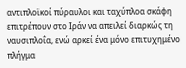αντιπλοϊκοί πύραυλοι και ταχύπλοα σκάφη επιτρέπουν στο Ιράν να απειλεί διαρκώς τη ναυσιπλοΐα, ενώ αρκεί ένα μόνο επιτυχημένο πλήγμα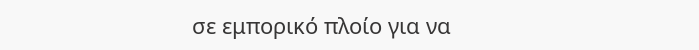σε εμπορικό πλοίο για να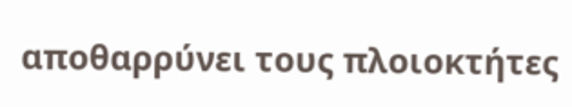αποθαρρύνει τους πλοιοκτήτες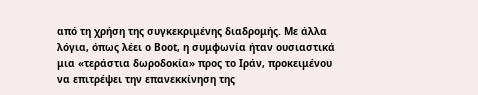από τη χρήση της συγκεκριμένης διαδρομής. Με άλλα λόγια, όπως λέει ο Boot, η συμφωνία ήταν ουσιαστικά μια «τεράστια δωροδοκία» προς το Ιράν, προκειμένου να επιτρέψει την επανεκκίνηση της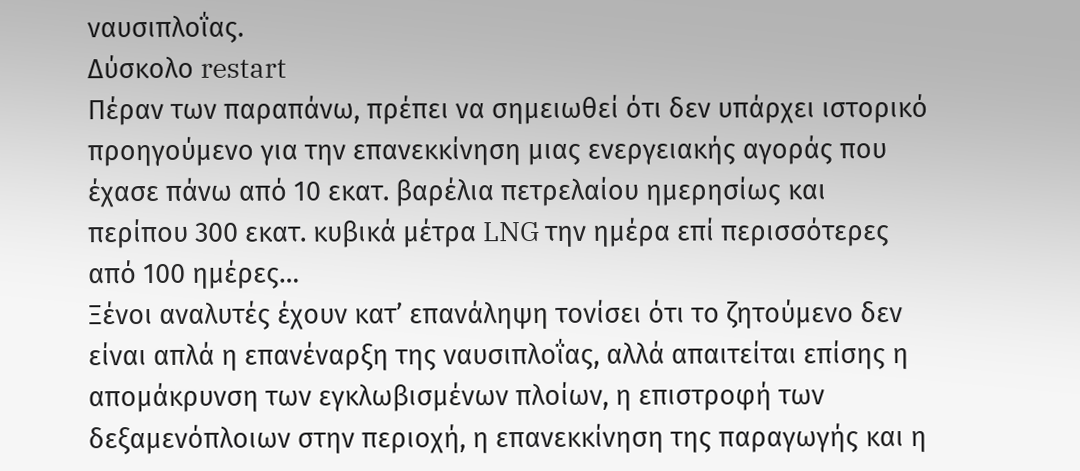ναυσιπλοΐας.
Δύσκολο restart
Πέραν των παραπάνω, πρέπει να σημειωθεί ότι δεν υπάρχει ιστορικό προηγούμενο για την επανεκκίνηση μιας ενεργειακής αγοράς που έχασε πάνω από 10 εκατ. βαρέλια πετρελαίου ημερησίως και περίπου 300 εκατ. κυβικά μέτρα LNG την ημέρα επί περισσότερες από 100 ημέρες…
Ξένοι αναλυτές έχουν κατ’ επανάληψη τονίσει ότι το ζητούμενο δεν είναι απλά η επανέναρξη της ναυσιπλοΐας, αλλά απαιτείται επίσης η απομάκρυνση των εγκλωβισμένων πλοίων, η επιστροφή των δεξαμενόπλοιων στην περιοχή, η επανεκκίνηση της παραγωγής και η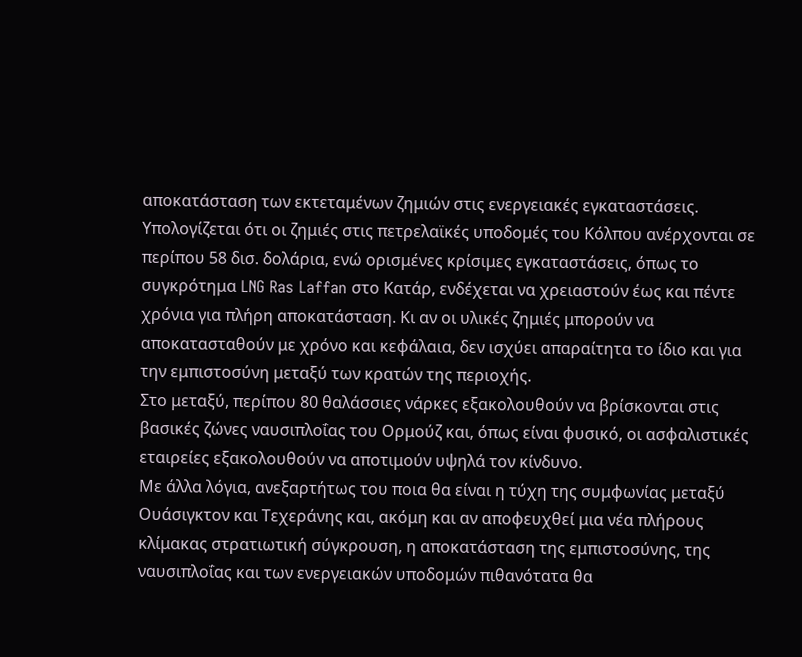αποκατάσταση των εκτεταμένων ζημιών στις ενεργειακές εγκαταστάσεις. Υπολογίζεται ότι οι ζημιές στις πετρελαϊκές υποδομές του Κόλπου ανέρχονται σε περίπου 58 δισ. δολάρια, ενώ ορισμένες κρίσιμες εγκαταστάσεις, όπως το συγκρότημα LNG Ras Laffan στο Κατάρ, ενδέχεται να χρειαστούν έως και πέντε χρόνια για πλήρη αποκατάσταση. Κι αν οι υλικές ζημιές μπορούν να αποκατασταθούν με χρόνο και κεφάλαια, δεν ισχύει απαραίτητα το ίδιο και για την εμπιστοσύνη μεταξύ των κρατών της περιοχής.
Στο μεταξύ, περίπου 80 θαλάσσιες νάρκες εξακολουθούν να βρίσκονται στις βασικές ζώνες ναυσιπλοΐας του Ορμούζ και, όπως είναι φυσικό, οι ασφαλιστικές εταιρείες εξακολουθούν να αποτιμούν υψηλά τον κίνδυνο.
Με άλλα λόγια, ανεξαρτήτως του ποια θα είναι η τύχη της συμφωνίας μεταξύ Ουάσιγκτον και Τεχεράνης και, ακόμη και αν αποφευχθεί μια νέα πλήρους κλίμακας στρατιωτική σύγκρουση, η αποκατάσταση της εμπιστοσύνης, της ναυσιπλοΐας και των ενεργειακών υποδομών πιθανότατα θα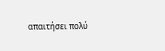απαιτήσει πολύ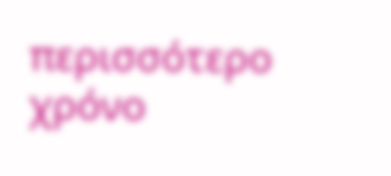περισσότερο χρόνο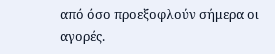από όσο προεξοφλούν σήμερα οι αγορές.